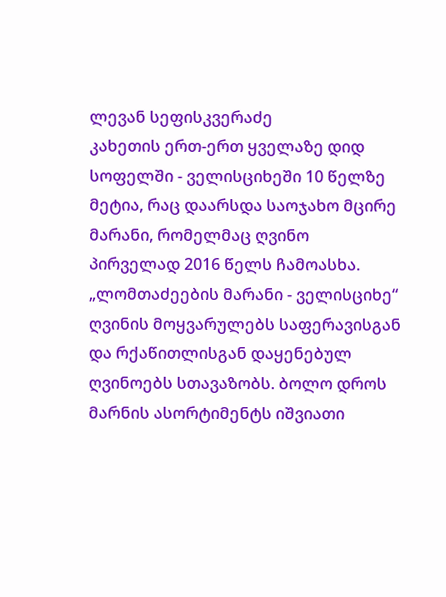ლევან სეფისკვერაძე
კახეთის ერთ-ერთ ყველაზე დიდ სოფელში - ველისციხეში 10 წელზე მეტია, რაც დაარსდა საოჯახო მცირე მარანი, რომელმაც ღვინო პირველად 2016 წელს ჩამოასხა. „ლომთაძეების მარანი - ველისციხე“ ღვინის მოყვარულებს საფერავისგან და რქაწითლისგან დაყენებულ ღვინოებს სთავაზობს. ბოლო დროს მარნის ასორტიმენტს იშვიათი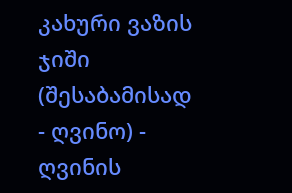კახური ვაზის ჯიში (შესაბამისად - ღვინო) - ღვინის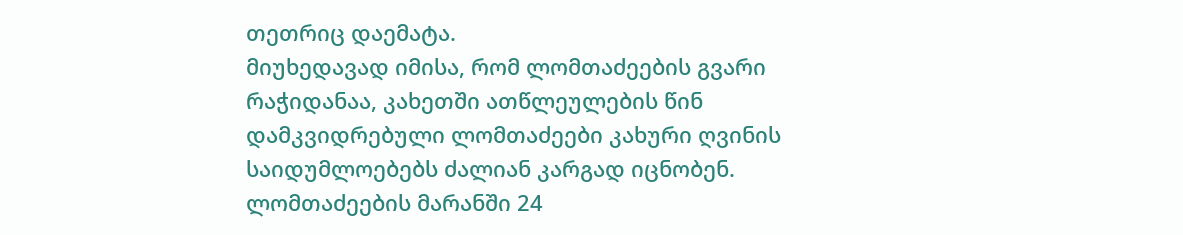თეთრიც დაემატა.
მიუხედავად იმისა, რომ ლომთაძეების გვარი რაჭიდანაა, კახეთში ათწლეულების წინ დამკვიდრებული ლომთაძეები კახური ღვინის საიდუმლოებებს ძალიან კარგად იცნობენ. ლომთაძეების მარანში 24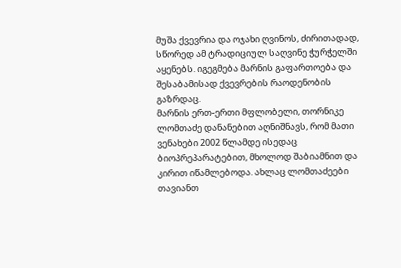მუშა ქვევრია და ოჯახი ღვინოს, ძირითადად, სწორედ ამ ტრადიციულ საღვინე ჭურჭელში აყენებს. იგეგმება მარნის გაფართოება და შესაბამისად ქვევრების რაოდენობის გაზრდაც.
მარნის ერთ-ერთი მფლობელი, თორნიკე ლომთაძე დანანებით აღნიშნავს, რომ მათი ვენახები 2002 წლამდე ისედაც ბიოპრეპარატებით, მხოლოდ შაბიამნით და კირით იწამლებოდა. ახლაც ლომთაძეები თავიანთ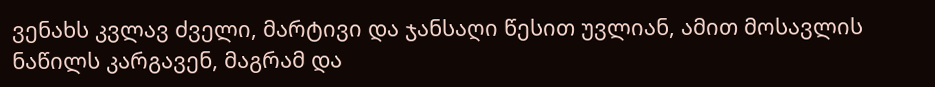ვენახს კვლავ ძველი, მარტივი და ჯანსაღი წესით უვლიან, ამით მოსავლის ნაწილს კარგავენ, მაგრამ და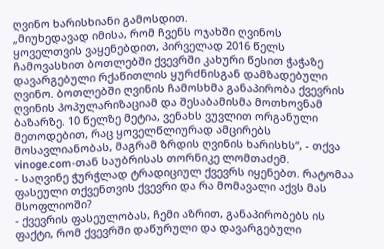ღვინო ხარისხიანი გამოსდით.
„მიუხედავად იმისა, რომ ჩვენს ოჯახში ღვინოს ყოველთვის ვაყენებდით, პირველად 2016 წელს ჩამოვასხით ბოთლებში ქვევრში კახური წესით ჭაჭაზე დავარგებული რქაწითლის ყურძნისგან დამზადებული ღვინო. ბოთლებში ღვინის ჩამოსხმა განაპირობა ქვევრის ღვინის პოპულარიზაციამ და შესაბამისმა მოთხოვნამ ბაზარზე. 10 წელზე მეტია, ვენახს ვუვლით ორგანული მეთოდებით, რაც ყოველწლიურად ამცირებს მოსავლიანობას, მაგრამ ზრდის ღვინის ხარისხს“, - თქვა vinoge.com-თან საუბრისას თორნიკე ლომთაძემ.
- საღვინე ჭურჭლად ტრადიციულ ქვევრს იყენებთ. რატომაა ფასეული თქვენთვის ქვევრი და რა მომავალი აქვს მას მსოფლიოში?
- ქვევრის ფასეულობას, ჩემი აზრით, განაპირობებს ის ფაქტი, რომ ქვევრში დაწურული და დავარგებული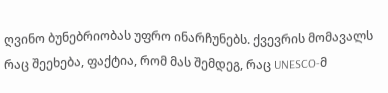ღვინო ბუნებრიობას უფრო ინარჩუნებს. ქვევრის მომავალს რაც შეეხება, ფაქტია, რომ მას შემდეგ, რაც UNESCO-მ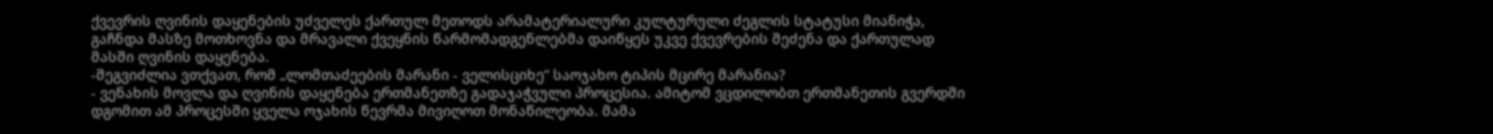ქვევრის ღვინის დაყენების უძველეს ქართულ მეთოდს არამატერიალური კულტურული ძეგლის სტატუსი მიანიჭა, გაჩნდა მასზე მოთხოვნა და მრავალი ქვეყნის წარმომადგენლებმა დაიწყეს უკვე ქვევრების შეძენა და ქართულად მასში ღვინის დაყენება.
-შეგვიძლია ვთქვათ, რომ „ლომთაძეების მარანი - ველისციხე“ საოჯახო ტიპის მცირე მარანია?
- ვენახის მოვლა და ღვინის დაყენება ერთმანეთზე გადაჯაჭვული პროცესია. ამიტომ ვცდილობთ ერთმანეთის გვერდში დგომით ამ პროცესში ყველა ოჯახის წევრმა მივიღოთ მონაწილეობა. მამა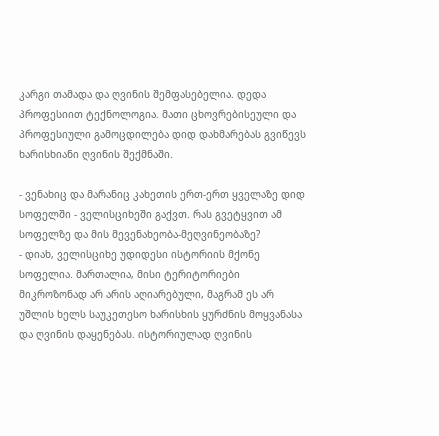კარგი თამადა და ღვინის შემფასებელია. დედა პროფესიით ტექნოლოგია. მათი ცხოვრებისეული და პროფესიული გამოცდილება დიდ დახმარებას გვიწევს ხარისხიანი ღვინის შექმნაში.

- ვენახიც და მარანიც კახეთის ერთ-ერთ ყველაზე დიდ სოფელში - ველისციხეში გაქვთ. რას გვეტყვით ამ სოფელზე და მის მევენახეობა-მეღვინეობაზე?
- დიახ, ველისციხე უდიდესი ისტორიის მქონე სოფელია. მართალია, მისი ტერიტორიები მიკროზონად არ არის აღიარებული, მაგრამ ეს არ უშლის ხელს საუკეთესო ხარისხის ყურძნის მოყვანასა და ღვინის დაყენებას. ისტორიულად ღვინის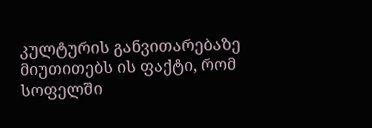კულტურის განვითარებაზე მიუთითებს ის ფაქტი, რომ სოფელში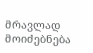მრავლად მოიძებნება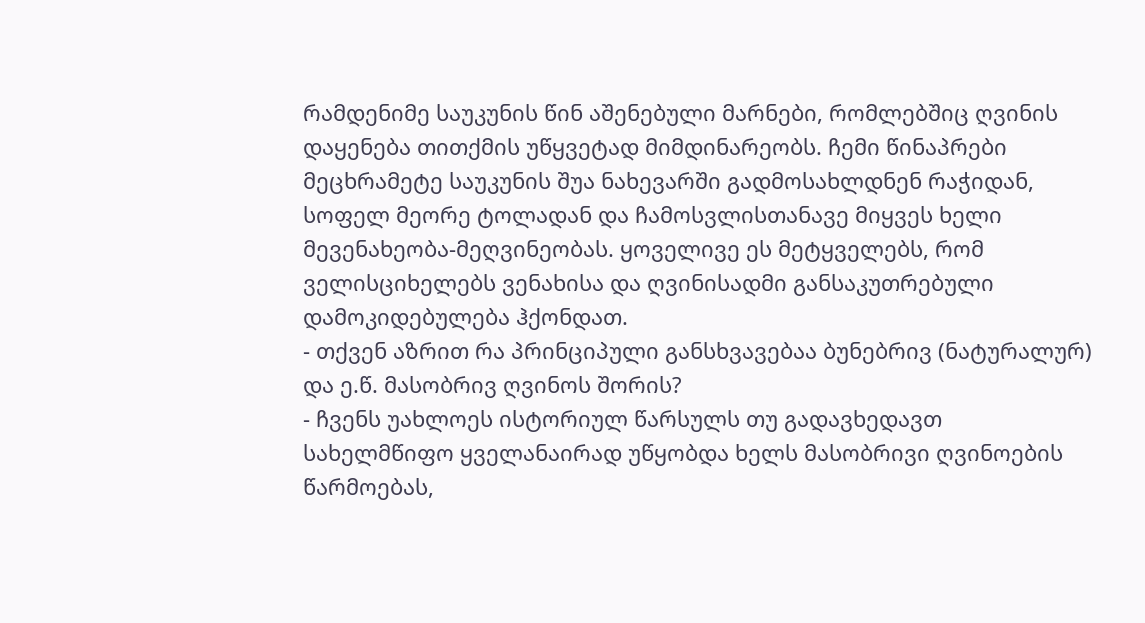რამდენიმე საუკუნის წინ აშენებული მარნები, რომლებშიც ღვინის დაყენება თითქმის უწყვეტად მიმდინარეობს. ჩემი წინაპრები მეცხრამეტე საუკუნის შუა ნახევარში გადმოსახლდნენ რაჭიდან, სოფელ მეორე ტოლადან და ჩამოსვლისთანავე მიყვეს ხელი მევენახეობა-მეღვინეობას. ყოველივე ეს მეტყველებს, რომ ველისციხელებს ვენახისა და ღვინისადმი განსაკუთრებული დამოკიდებულება ჰქონდათ.
- თქვენ აზრით რა პრინციპული განსხვავებაა ბუნებრივ (ნატურალურ) და ე.წ. მასობრივ ღვინოს შორის?
- ჩვენს უახლოეს ისტორიულ წარსულს თუ გადავხედავთ სახელმწიფო ყველანაირად უწყობდა ხელს მასობრივი ღვინოების წარმოებას,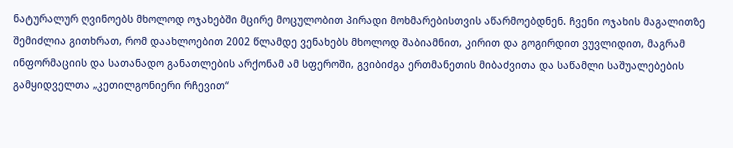ნატურალურ ღვინოებს მხოლოდ ოჯახებში მცირე მოცულობით პირადი მოხმარებისთვის აწარმოებდნენ. ჩვენი ოჯახის მაგალითზე შემიძლია გითხრათ, რომ დაახლოებით 2002 წლამდე ვენახებს მხოლოდ შაბიამნით, კირით და გოგირდით ვუვლიდით, მაგრამ ინფორმაციის და სათანადო განათლების არქონამ ამ სფეროში, გვიბიძგა ერთმანეთის მიბაძვითა და საწამლი საშუალებების გამყიდველთა „კეთილგონიერი რჩევით“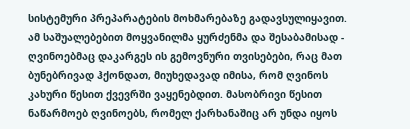სისტემური პრეპარატების მოხმარებაზე გადავსულიყავით. ამ საშუალებებით მოყვანილმა ყურძენმა და შესაბამისად - ღვინოებმაც დაკარგეს ის გემოვნური თვისებები, რაც მათ ბუნებრივად ჰქონდათ, მიუხედავად იმისა, რომ ღვინოს კახური წესით ქვევრში ვაყენებდით. მასობრივი წესით ნაწარმოებ ღვინოებს, რომელ ქარხანაშიც არ უნდა იყოს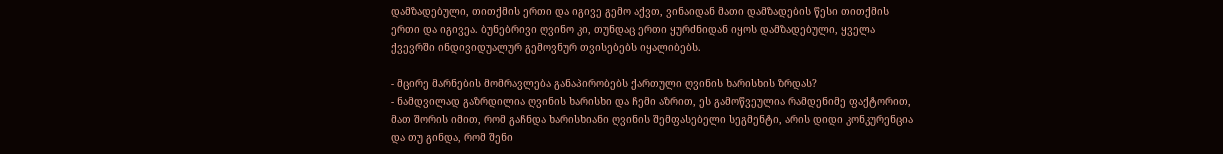დამზადებული, თითქმის ერთი და იგივე გემო აქვთ, ვინაიდან მათი დამზადების წესი თითქმის ერთი და იგივეა. ბუნებრივი ღვინო კი, თუნდაც ერთი ყურძნიდან იყოს დამზადებული, ყველა ქვევრში ინდივიდუალურ გემოვნურ თვისებებს იყალიბებს.

- მცირე მარნების მომრავლება განაპირობებს ქართული ღვინის ხარისხის ზრდას?
- ნამდვილად გაზრდილია ღვინის ხარისხი და ჩემი აზრით, ეს გამოწვეულია რამდენიმე ფაქტორით, მათ შორის იმით, რომ გაჩნდა ხარისხიანი ღვინის შემფასებელი სეგმენტი, არის დიდი კონკურენცია და თუ გინდა, რომ შენი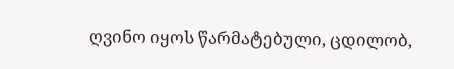ღვინო იყოს წარმატებული, ცდილობ,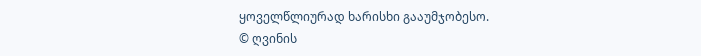ყოველწლიურად ხარისხი გააუმჯობესო.
© ღვინის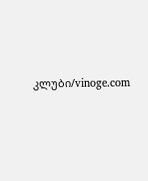კლუბი/vinoge.com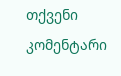თქვენი კომენტარი